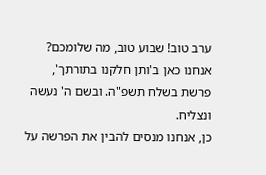ערב טוב! שבוע טוב, מה שלומכם? אנחנו כאן ב'ותן חלקנו בתורתך', פרשת בשלח תשפ"ה. ובשם ה' נעשה ונצליח.
כן, אנחנו מנסים להבין את הפרשה על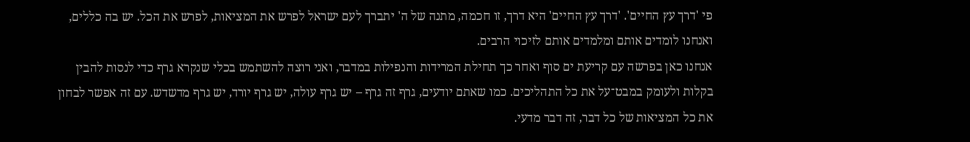פי 'דרך עץ החיים'. 'דרך עץ החיים' היא דרך, זו חכמה, מתנה של ה' יתברך לעם ישראל לפרש את המציאות, לפרש את הכל. יש בה כללים, ואנחנו לומדים אותם ומלמדים אותם לזיכוי הרבים.
אנחנו כאן בפרשה עם קריעת ים סוף ואחר כך תחילת המרידות והנפילות במדבר, ואני רוצה להשתמש בכלי שנקרא גרף כדי לנסות להבין בקלות ולעומק במבט־על את כל התהליכים. כמו שאתם יודעים, גרף זה גרף – יש גרף עולה, יש גרף יורד, יש גרף מדשדש. עם זה אפשר לבחון את כל המציאות של כל דבר, זה דבר מדעי.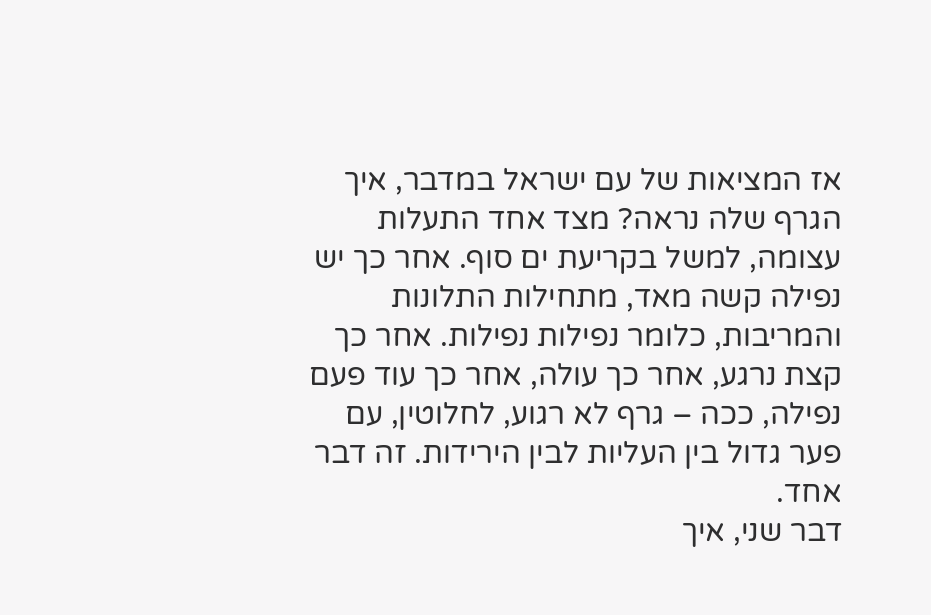אז המציאות של עם ישראל במדבר, איך הגרף שלה נראה? מצד אחד התעלות עצומה, למשל בקריעת ים סוף. אחר כך יש נפילה קשה מאד, מתחילות התלונות והמריבות, כלומר נפילות נפילות. אחר כך קצת נרגע, אחר כך עולה, אחר כך עוד פעם נפילה, ככה – גרף לא רגוע, לחלוטין, עם פער גדול בין העליות לבין הירידות. זה דבר אחד.
דבר שני, איך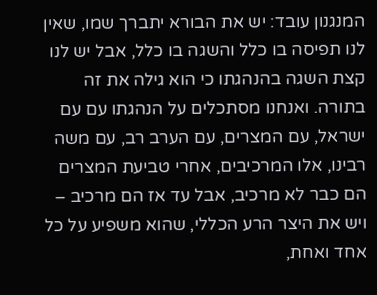המנגנון עובד: יש את הבורא יתברך שמו, שאין לנו תפיסה בו כלל והשגה בו כלל, אבל יש לנו קצת השגה בהנהגתו כי הוא גילה את זה בתורה. ואנחנו מסתכלים על הנהגתו עם עם ישראל, עם המצרים, עם הערב רב, עם משה רבינו, אלו המרכיבים, אחרי טביעת המצרים הם כבר לא מרכיב, אבל עד אז הם מרכיב – ויש את היצר הרע הכללי, שהוא משפיע על כל אחד ואחת,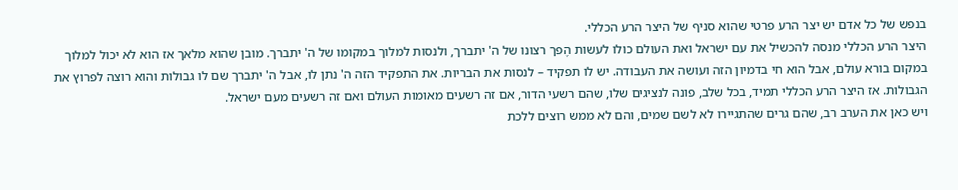בנפש של כל אדם יש יצר הרע פרטי שהוא סניף של היצר הרע הכללי.
היצר הרע הכללי מנסה להכשיל את עם ישראל ואת העולם כולו לעשות הֶפך רצונו של ה' יתברך, ולנסות למלוך במקומו של ה' יתברך. מובן שהוא מלאך אז הוא לא יכול למלוך במקום בורא עולם, אבל הוא חי בדמיון הזה ועושה את העבודה. יש לו תפקיד – לנסות את הבריות. את התפקיד הזה ה' נתן לו, אבל ה' יתברך שם לו גבולות והוא רוצה לפרוץ את הגבולות. אז היצר הרע הכללי תמיד, בכל שלב, פונה לנציגים שלו, שהם רשעי הדור, אם זה רשעים מאומות העולם ואם זה רשעים מעם ישראל.
ויש כאן את הערב רב, שהם גרים שהתגיירו לא לשם שמים, והם לא ממש רוצים ללכת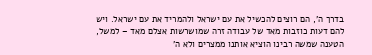בדרך ה', הם רוצים להכשיל את עם ישראל ולהמריד את עם ישראל. ויש להם דעות כוזבות מאד של עבודה זרה שמושרשות אצלם מאד – למשל, הטענה שמשה רבינו הוציא אותנו ממצרים ולא ה'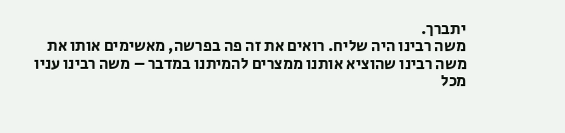יתברך.
משה רבינו היה שליח. רואים את זה פה בפרשה, מאשימים אותו את משה רבינו שהוציא אותנו ממצרים להמיתנו במדבר – משה רבינו עניו מכל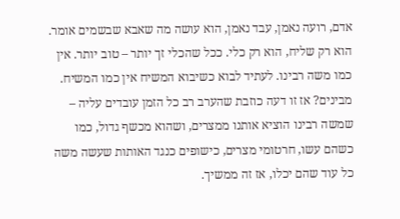אדם, רועה נאמן, עבד נאמן, הוא עושה מה שאבא שבשמים אומר. הוא רק שליח, הוא רק כלי. ככל שהכלי זך יותר – טוב יותר. אין כמו משה רבינו. לעתיד לבוא כשיבוא המשיח אין כמו המשיח.
מבינים? אז זו דעה כוזבת שהערב רב כל הזמן עובדים עליה – שמשה רבינו הוציא אותנו ממצרים, ושהוא מכשף גדול, כמו כשהם עשו, חרטומי מצרים, כישופים כנגד האותות שעשה משה כל עוד שהם יכלו, אז זה ממשיך.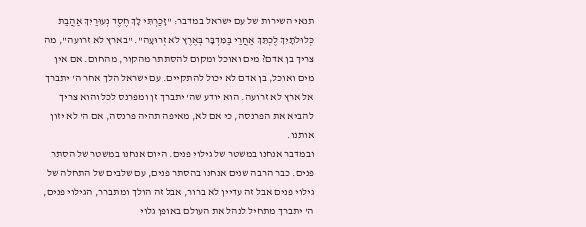תנאי השירות של עם ישראל במדבר: "זָכַרְתִּי לָךְ חֶסֶד נְעוּרַיִךְ אַהֲבַת כְּלוּלֹתָיִךְ לֶכְתֵּךְ אַחֲרַי בַּמִּדְבָּר בְּאֶרֶץ לֹא זְרוּעָה". "בארץ לא זרועה", מה צריך בן אדם? מים ואוכל ומקום להסתתר מהקור, מהחום. אם אין מים ואוכל, בן אדם לא יכול להתקיים. עם ישראל הלך אחר ה' יתברך אל ארץ לא זרועה. הוא יודע שה' יתברך זן ומפרנס לכל והוא צריך להביא את הפרנסה, כי אם לא, מאיפה תהיה פרנסה, אם ה' לא יזון אותנו.
ובמדבר אנחנו במשטר של גילוי פנים. היום אנחנו במשטר של הסתר פנים. כבר הרבה שנים אנחנו בהסתר פנים, עם שלבים של התחלה של גילוי פנים אבל זה עדיין לא ברור, אבל זה הולך ומתברר, הגילוי פנים, ה' יתברך מתחיל לנהל את העולם באופן גלוי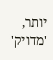יותר, 'מדויק'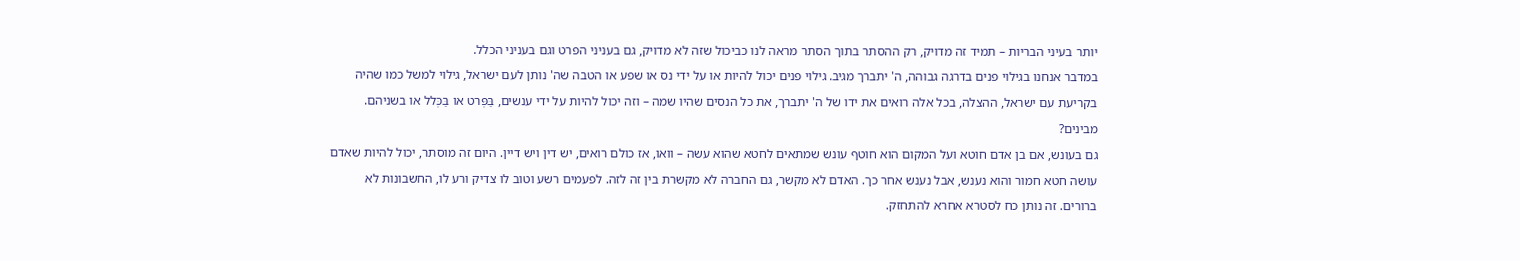יותר בעיני הבריות – תמיד זה מדויק, רק ההסתר בתוך הסתר מראה לנו כביכול שזה לא מדויק, גם בעניני הפרט וגם בעניני הכלל.
במדבר אנחנו בגילוי פנים בדרגה גבוהה, ה' יתברך מגיב. גילוי פנים יכול להיות או על ידי נס או שפע או הטבה שה' נותן לעם ישראל, גילוי למשל כמו שהיה בקריעת עם ישראל, ההצלה, בכל אלה רואים את ידו של ה' יתברך, את כל הנסים שהיו שמה – וזה יכול להיות על ידי ענשים, בַּפְּרט או בַּכְּלל או בשניהם. מבינים?
גם בעונש, אם בן אדם חוטא ועל המקום הוא חוטף עונש שמתאים לחטא שהוא עשה – וואו, אז כולם רואים, יש דין ויש דיין. היום זה מוסתר, יכול להיות שאדם עושה חטא חמור והוא נענש, אבל נענש אחר כך. האדם לא מקשר, גם החברה לא מקשרת בין זה לזה. לפעמים רשע וטוב לו צדיק ורע לו, החשבונות לא ברורים. זה נותן כח לסטרא אחרא להתחזק.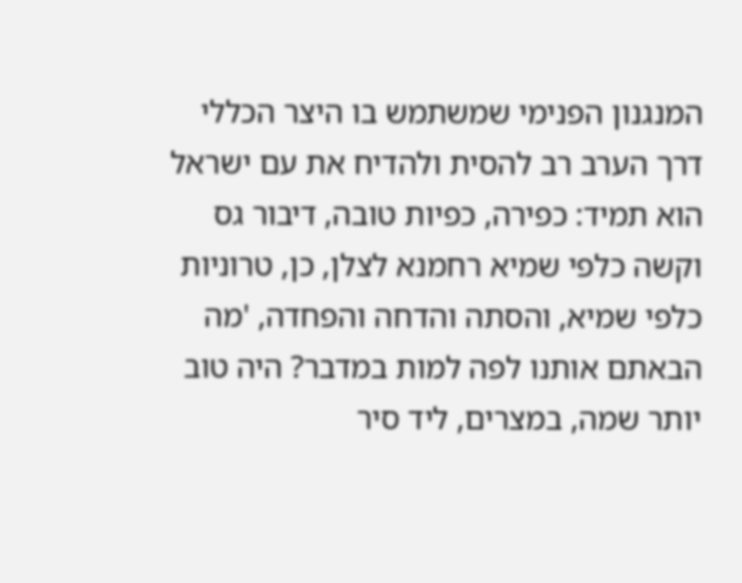המנגנון הפנימי שמשתמש בו היצר הכללי דרך הערב רב להסית ולהדיח את עם ישראל הוא תמיד: כפירה, כפיות טובה, דיבור גס וקשה כלפי שמיא רחמנא לצלן, כן, טרוניות כלפי שמיא, והסתה והדחה והפחדה, 'מה הבאתם אותנו לפה למות במדבר? היה טוב יותר שמה, במצרים, ליד סיר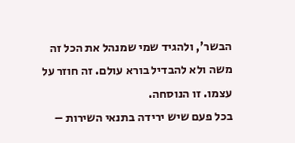הבשר', ולהגיד שמי שמנהל את הכל זה משה ולא להבדיל בורא עולם. זה חוזר על עצמו. זו הנוסחה.
בכל פעם שיש ירידה בתנאי השירות –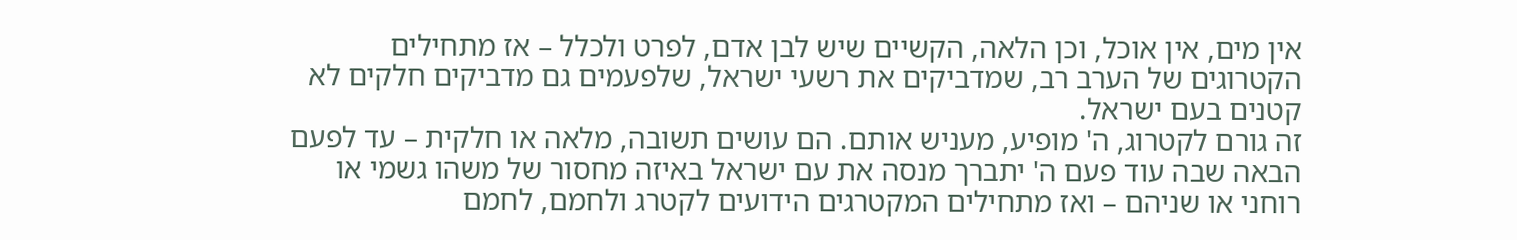אין מים, אין אוכל, וכן הלאה, הקשיים שיש לבן אדם, לפרט ולכלל – אז מתחילים הקטרוגים של הערב רב, שמדביקים את רשעי ישראל, שלפעמים גם מדביקים חלקים לא קטנים בעם ישראל.
זה גורם לקטרוג, ה' מופיע, מעניש אותם. הם עושים תשובה, מלאה או חלקית – עד לפעם הבאה שבה עוד פעם ה' יתברך מנסה את עם ישראל באיזה מחסור של משהו גשמי או רוחני או שניהם – ואז מתחילים המקטרגים הידועים לקטרג ולחמם, לחמם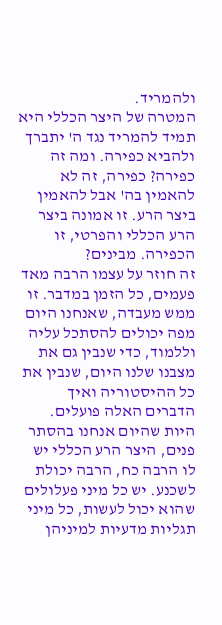ולהמריד.
המטרה של היצר הכללי היא תמיד להמריד נגד ה' יתברך ולהביא כפירה. ומה זה כפירה? כפירה, זה לא להאמין בה' אבל להאמין ביצר הרע. זו אמונה ביצר הרע הכללי והפרטי, זו הכפירה. מבינים?
זה חוזר על עצמו הרבה מאד פעמים, כל הזמן במדבר. זו ממש מעבדה, שאנחנו היום מפה יכולים להסתכל עליה וללמוד, כדי שנבין גם את מצבנו שלנו היום, שנבין את כל ההיסטוריה ואיך הדברים האלה פועלים.
היות שהיום אנחנו בהסתר פנים, היצר הרע הכללי יש לו הרבה כח, הרבה יכולת לשכנע. יש כל מיני פעלולים שהוא יכול לעשות, כל מיני תגליות מדעיות למיניהן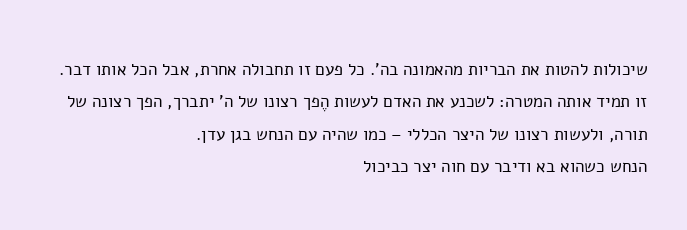שיכולות להטות את הבריות מהאמונה בה'. כל פעם זו תחבולה אחרת, אבל הכל אותו דבר. זו תמיד אותה המטרה: לשכנע את האדם לעשות הֶפך רצונו של ה' יתברך, הפך רצונה של תורה, ולעשות רצונו של היצר הכללי – כמו שהיה עם הנחש בגן עדן.
הנחש כשהוא בא ודיבר עם חוה יצר כביכול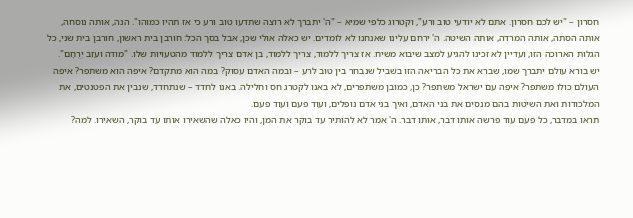חסרון – "יש לכם חסרון. אתם לא יודעי טוב ורע", וקטרוג כלפי שמיא – "ה' יתברך לא רוצה שתדעו טוב ורע כי אז תהיו כמוהו". הנה, אותה נוסחה, אותה הסתה, אותה המרדה, אותה השיטה. ה' ירחם עלינו שאנחנו לא לומדים. יש כאלה אולי שכן, אבל בסך הכל: חורבן בית ראשון, חורבן בית שני, כל הגלות הארוכה הזו, ועדיין לא זכינו להגיע למצב שיבוא משיח. אז צריך ללמוד, צריך ללמוד, בן אדם צריך ללמוד מהטעויות שלו. "מודה ועֹזֵב יְרֻחָם".
יש בורא עולם יתברך שמו, שברא את כל הבריאה הזו בשביל שנבחר בין טוב לרע – ובמה האדם עסוק? במה הוא מתקדם? איפה הוא משתפר? איפה העולם כולו משתפר? איפה עם ישראל משתפר? כן, כמובן משתפרים, לא באנו לקטרג חס וחלילה. באנו לחדד – שנתחדד, שנבין את הפטנטים, את המלכודות ואת השיטות בהם מנסים את בני האדם, ואיך בני אדם נופלים, ועוד פעם ועוד פעם.
תראו במדבר, כל פעם עוד פרשה אותו דבר, אותו דבר. ה' אמר לא להותיר עד בוקר את המן, והיו כאלה שהשאירו אותו עד בוקר, השאירו. למה?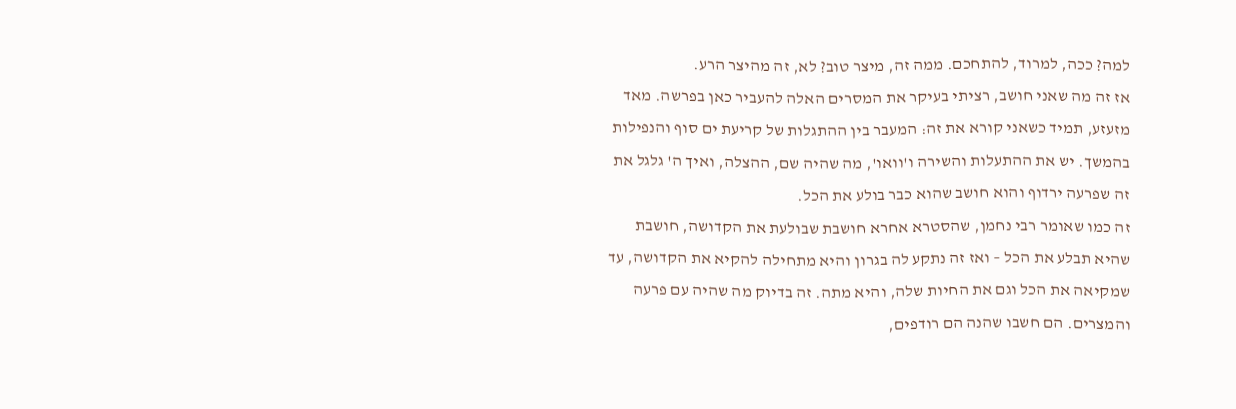למה? ככה, למרוד, להתחכם. ממה זה, מיצר טוב? לא, זה מהיצר הרע.
אז זה מה שאני חושב, רציתי בעיקר את המסרים האלה להעביר כאן בפרשה. מאד מזעזע, תמיד כשאני קורא את זה: המעבר בין ההתגלות של קריעת ים סוף והנפילות בהמשך. יש את ההתעלות והשירה ו'וואו', מה שהיה שם, ההצלה, ואיך ה' גלגל את זה שפרעה ירדוף והוא חושב שהוא כבר בולע את הכל.
זה כמו שאומר רבי נחמן, שהסטרא אחרא חושבת שבולעת את הקדושה, חושבת שהיא תבלע את הכל – ואז זה נתקע לה בגרון והיא מתחילה להקיא את הקדושה, עד שמקיאה את הכל וגם את החיות שלה, והיא מתה. זה בדיוק מה שהיה עם פרעה והמצרים. הם חשבו שהנה הם רודפים,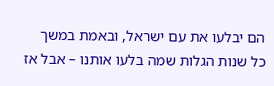הם יבלעו את עם ישראל, ובאמת במשך כל שנות הגלות שמה בלעו אותנו – אבל אז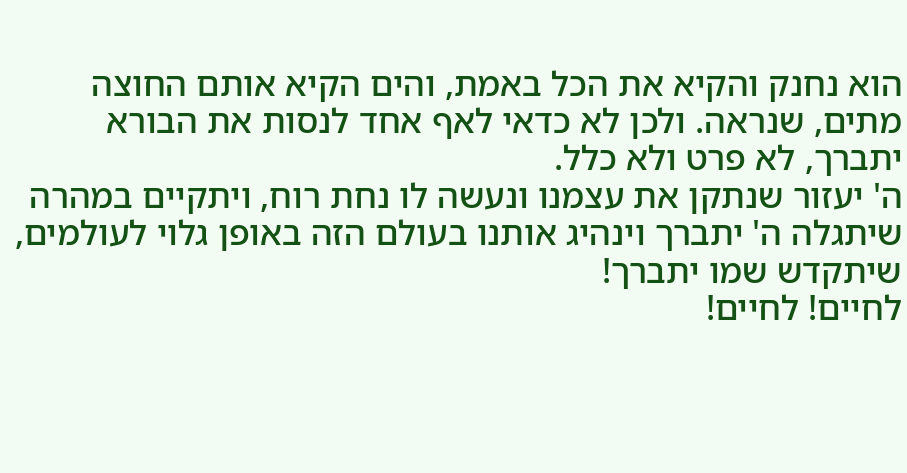הוא נחנק והקיא את הכל באמת, והים הקיא אותם החוצה מתים, שנראה. ולכן לא כדאי לאף אחד לנסות את הבורא יתברך, לא פרט ולא כלל.
ה' יעזור שנתקן את עצמנו ונעשה לו נחת רוח, ויתקיים במהרה שיתגלה ה' יתברך וינהיג אותנו בעולם הזה באופן גלוי לעולמים, שיתקדש שמו יתברך!
לחיים! לחיים!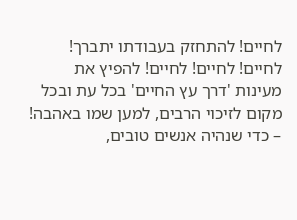לחיים! להתחזק בעבודתו יתברך!
לחיים! לחיים! לחיים! להפיץ את מעינות 'דרך עץ החיים' בכל עת ובכל מקום לזיכוי הרבים, למען שמו באהבה! – כדי שנהיה אנשים טובים,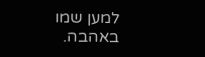למען שמו באהבה.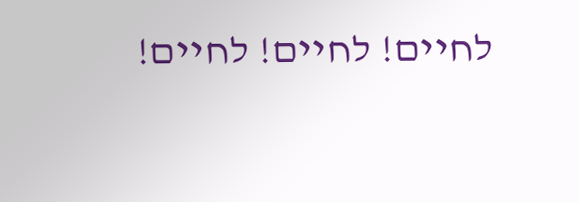לחיים! לחיים! לחיים!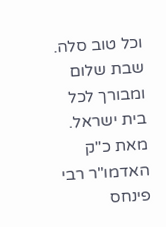וכל טוב סלה.
שבת שלום ומבורך לכל בית ישראל.
מאת כ"ק האדמו"ר רבי פינחס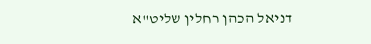דניאל הכהן רחלין שליט"א